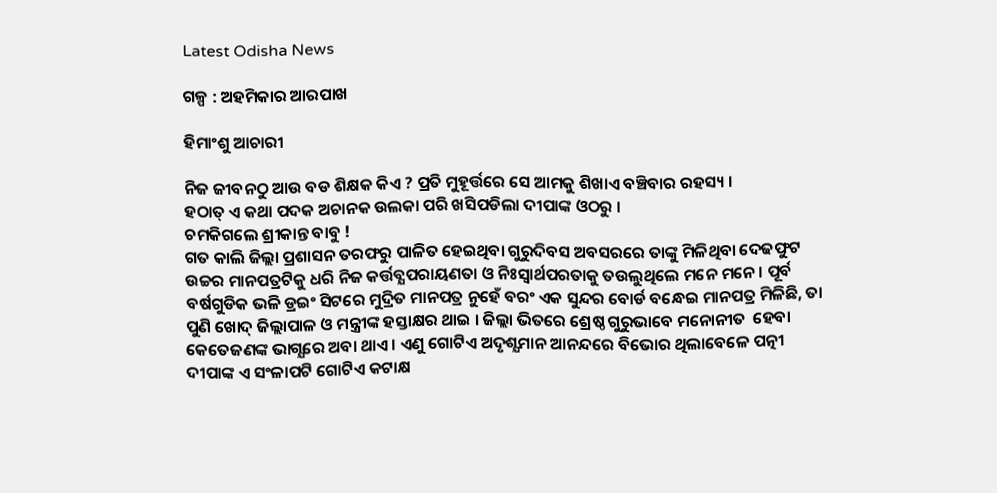Latest Odisha News

ଗଳ୍ପ : ଅହମିକାର ଆରପାଖ

ହିମାଂଶୁ ଆଚାରୀ

ନିଜ ଜୀବନଠୁ ଆଉ ବଡ ଶିକ୍ଷକ କିଏ ? ପ୍ରତି ମୁହୂର୍ତ୍ତରେ ସେ ଆମକୁ ଶିଖାଏ ବଞ୍ଚିବାର ରହସ୍ୟ ।
ହଠାତ୍ ଏ କଥା ପଦକ ଅଚାନକ ଉଲକା ପରି ଖସିପଡିଲା ଦୀପାଙ୍କ ଓଠରୁ ।
ଚମକିଗଲେ ଶ୍ରୀକାନ୍ତ ବାବୁ !
ଗତ କାଲି ଜିଲ୍ଲା ପ୍ରଶାସନ ତରଫରୁ ପାଳିତ ହେଇଥିବା ଗୁରୁଦିବସ ଅବସରରେ ତାଙ୍କୁ ମିଳିଥିବା ଦେଢଫୁଟ ଉଚ୍ଚର ମାନପତ୍ରଟିକୁ ଧରି ନିଜ କର୍ତ୍ତବ୍ଯପରାୟଣତା ଓ ନିଃସ୍ବାର୍ଥପରତାକୁ ତଉଲୁଥିଲେ ମନେ ମନେ । ପୂର୍ବ ବର୍ଷଗୁଡିକ ଭଳି ଡ୍ରଇଂ ସିଟରେ ମୁଦ୍ରିତ ମାନପତ୍ର ନୁହେଁ ବରଂ ଏକ ସୁନ୍ଦର ବୋର୍ଡ ବନ୍ଧେଇ ମାନପତ୍ର ମିଳିଛି, ତା ପୁଣି ଖୋଦ୍ ଜିଲ୍ଲାପାଳ ଓ ମନ୍ତ୍ରୀଙ୍କ ହସ୍ତାକ୍ଷର ଥାଇ । ଜିଲ୍ଲା ଭିତରେ ଶ୍ରେଷ୍ଠ ଗୁରୁଭାବେ ମନୋନୀତ  ହେବା କେତେଜଣଙ୍କ ଭାଗ୍ଯରେ ଅବା ଥାଏ । ଏଣୁ ଗୋଟିଏ ଅଦୃଶ୍ଯମାନ ଆନନ୍ଦରେ ବିଭୋର ଥିଲାବେଳେ ପତ୍ନୀ ଦୀପାଙ୍କ ଏ ସଂଳାପଟି ଗୋଟିଏ କଟାକ୍ଷ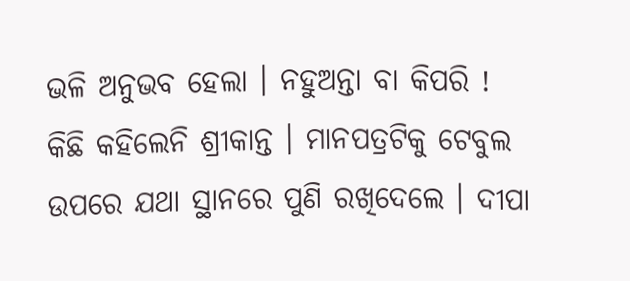ଭଳି ଅନୁଭବ ହେଲା । ନହୁଅନ୍ତା ବା କିପରି !
କିଛି କହିଲେନି ଶ୍ରୀକାନ୍ତ । ମାନପତ୍ରଟିକୁ ଟେବୁଲ ଉପରେ ଯଥା ସ୍ଥାନରେ ପୁଣି ରଖିଦେଲେ । ଦୀପା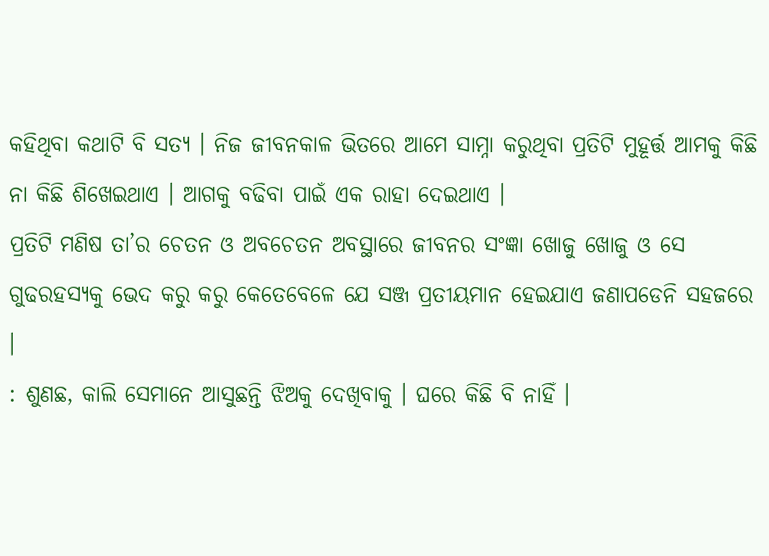କହିଥିବା କଥାଟି ବି ସତ୍ଯ । ନିଜ ଜୀବନକାଳ ଭିତରେ ଆମେ ସାମ୍ନା କରୁଥିବା ପ୍ରତିଟି ମୁହୂର୍ତ୍ତ ଆମକୁ କିଛି ନା କିଛି ଶିଖେଇଥାଏ । ଆଗକୁ ବଢିବା ପାଇଁ ଏକ ରାହା ଦେଇଥାଏ ।
ପ୍ରତିଟି ମଣିଷ ତା’ର ଚେତନ ଓ ଅବଚେତନ ଅବସ୍ଥାରେ ଜୀବନର ସଂଜ୍ଞା ଖୋଜୁ ଖୋଜୁ ଓ ସେ ଗୁଢରହସ୍ଯକୁ ଭେଦ କରୁ କରୁ କେତେବେଳେ ଯେ ସଞ୍ଜ ପ୍ରତୀୟମାନ ହେଇଯାଏ ଜଣାପଡେନି ସହଜରେ ।
: ଶୁଣଛ, କାଲି ସେମାନେ ଆସୁଛନ୍ତି ଝିଅକୁ ଦେଖିବାକୁ । ଘରେ କିଛି ବି ନାହିଁ ।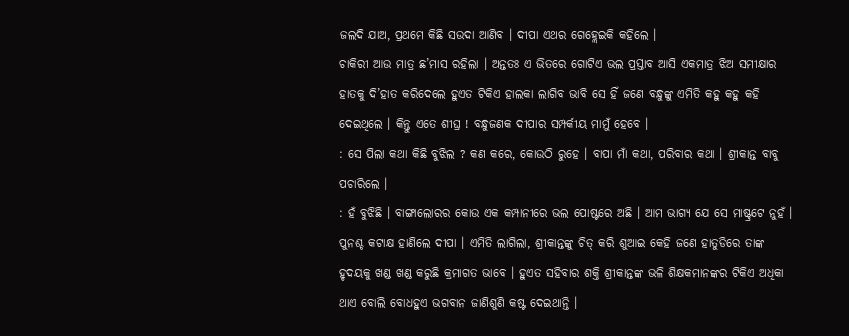ଜଲଦି ଯାଅ, ପ୍ରଥମେ କିଛି ସଉଦା ଆଣିବ । ଦୀପା ଏଥର ଗେହ୍ଲେଇକି କହିଲେ ।
ଚାକିରୀ ଆଉ ମାତ୍ର ଛ’ମାସ ରହିଲା । ଅନ୍ତତଃ ଏ ଭିତରେ ଗୋଟିଏ ଭଲ ପ୍ରସ୍ତାବ ଆସି ଏକମାତ୍ର ଝିଅ ସମୀକ୍ଷାର ହାତକୁ ଦି’ହାତ କରିଦେଲେ ହୁଏତ ଟିକିଏ ହାଲକା ଲାଗିବ ଭାବି ସେ ହିଁ ଜଣେ ବନ୍ଧୁଙ୍କୁ ଏମିତି କହୁ କହୁ କହି ଦେଇଥିଲେ । କିନ୍ତୁ ଏତେ ଶୀଘ୍ର ! ବନ୍ଧୁଜଣକ ଦୀପାର ସମ୍ପର୍କୀୟ ମାମୁଁ ହେବେ ।
: ସେ ପିଲା କଥା କିଛି ବୁଝିଲ ? କଣ କରେ, କୋଉଠି ରୁହେ । ବାପା ମାଁ କଥା, ପରିବାର କଥା । ଶ୍ରୀକାନ୍ତ ବାବୁ ପଚାରିଲେ ।
: ହଁ ବୁଝିଛି । ବାଙ୍ଗାଲୋରର କୋଉ ଏକ କମ୍ପାନୀରେ ଭଲ ପୋଷ୍ଟରେ ଅଛି । ଆମ ଭାଗ୍ଯ ଯେ ସେ ମାଷ୍ଟ୍ରଟେ ନୁହଁ ।
ପୁନଶ୍ଚ କଟାକ୍ଷ ହାଣିଲେ ଦୀପା । ଏମିତି ଲାଗିଲା, ଶ୍ରୀକାନ୍ତଙ୍କୁ ଚିତ୍ କରି ଶୁଆଇ କେହି ଜଣେ ହାତୁଡିରେ ତାଙ୍କ ହୃଦୟକୁ ଖଣ୍ଡ ଖଣ୍ଡ କରୁଛି କ୍ରମାଗତ ଭାବେ । ହୁଏତ ସହିବାର ଶକ୍ତି ଶ୍ରୀକାନ୍ତଙ୍କ ଭଳି ଶିକ୍ଷକମାନଙ୍କର ଟିକିଏ ଅଧିକା ଥାଏ ବୋଲି ବୋଧହୁଏ ଭଗବାନ ଜାଣିଶୁଣି କଷ୍ଟ ଦେଇଥାନ୍ତି ।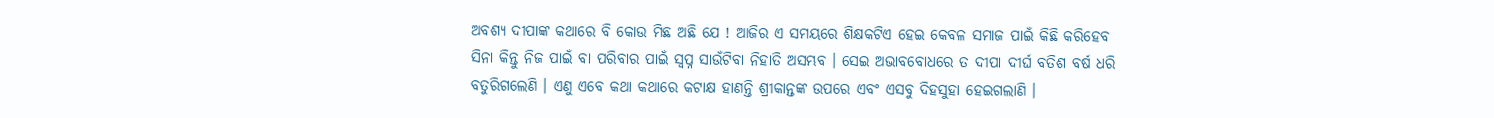ଅବଶ୍ଯ ଦୀପାଙ୍କ କଥାରେ ବି କୋଉ ମିଛ ଅଛି ଯେ ! ଆଜିର ଏ ସମୟରେ ଶିକ୍ଷକଟିଏ ହେଇ କେବଳ ସମାଜ ପାଇଁ କିଛି କରିହେବ ସିନା କିନ୍ତୁ ନିଜ ପାଇଁ ବା ପରିବାର ପାଇଁ ସ୍ବପ୍ନ ସାଉଁଟିବା ନିହାତି ଅସମ୍ଭବ । ସେଇ ଅଭାବବୋଧରେ ତ ଦୀପା ଦୀର୍ଘ ବତିଶ ବର୍ଷ ଧରି ବତୁରିଗଲେଣି । ଏଣୁ ଏବେ କଥା କଥାରେ କଟାକ୍ଷ ହାଣନ୍ତି ଶ୍ରୀକାନ୍ତଙ୍କ ଉପରେ ଏବଂ ଏସବୁ ଦିହସୁହା ହେଇଗଲାଣି ।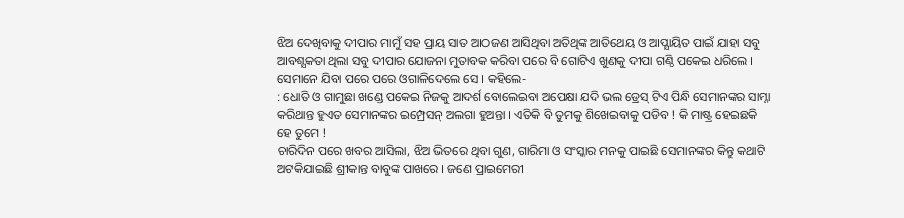ଝିଅ ଦେଖିବାକୁ ଦୀପାର ମାମୁଁ ସହ ପ୍ରାୟ ସାତ ଆଠଜଣ ଆସିଥିବା ଅତିଥିଙ୍କ ଆତିଥେୟ ଓ ଆପ୍ଯାୟିତ ପାଇଁ ଯାହା ସବୁ ଆବଶ୍ଯକତା ଥିଲା ସବୁ ଦୀପାର ଯୋଜନା ମୁତାବକ କରିବା ପରେ ବି ଗୋଟିଏ ଖୁଣକୁ ଦୀପା ଗଣ୍ଠି ପକେଇ ଧରିଲେ । ସେମାନେ ଯିବା ପରେ ପରେ ଓଗାଳିଦେଲେ ସେ । କହିଲେ-
: ଧୋତି ଓ ଗାମୁଛା ଖଣ୍ଡେ ପକେଇ ନିଜକୁ ଆଦର୍ଶ ବୋଲେଇବା ଅପେକ୍ଷା ଯଦି ଭଲ ଡ୍ରେସ୍ ଟିଏ ପିନ୍ଧି ସେମାନଙ୍କର ସାମ୍ନା କରିଥାନ୍ତ ହୁଏତ ସେମାନଙ୍କର ଇମ୍ପ୍ରେସନ୍ ଅଲଗା ହୁଅନ୍ତା । ଏତିକି ବି ତୁମକୁ ଶିଖେଇବାକୁ ପଡିବ ! କି ମାଷ୍ଟ୍ର ହେଇଛକି ହେ ତୁମେ !
ଚାରିଦିନ ପରେ ଖବର ଆସିଲା, ଝିଅ ଭିତରେ ଥିବା ଗୁଣ, ଗାରିମା ଓ ସଂସ୍କାର ମନକୁ ପାଇଛି ସେମାନଙ୍କର କିନ୍ତୁ କଥାଟି ଅଟକିଯାଇଛି ଶ୍ରୀକାନ୍ତ ବାବୁଙ୍କ ପାଖରେ । ଜଣେ ପ୍ରାଇମେରୀ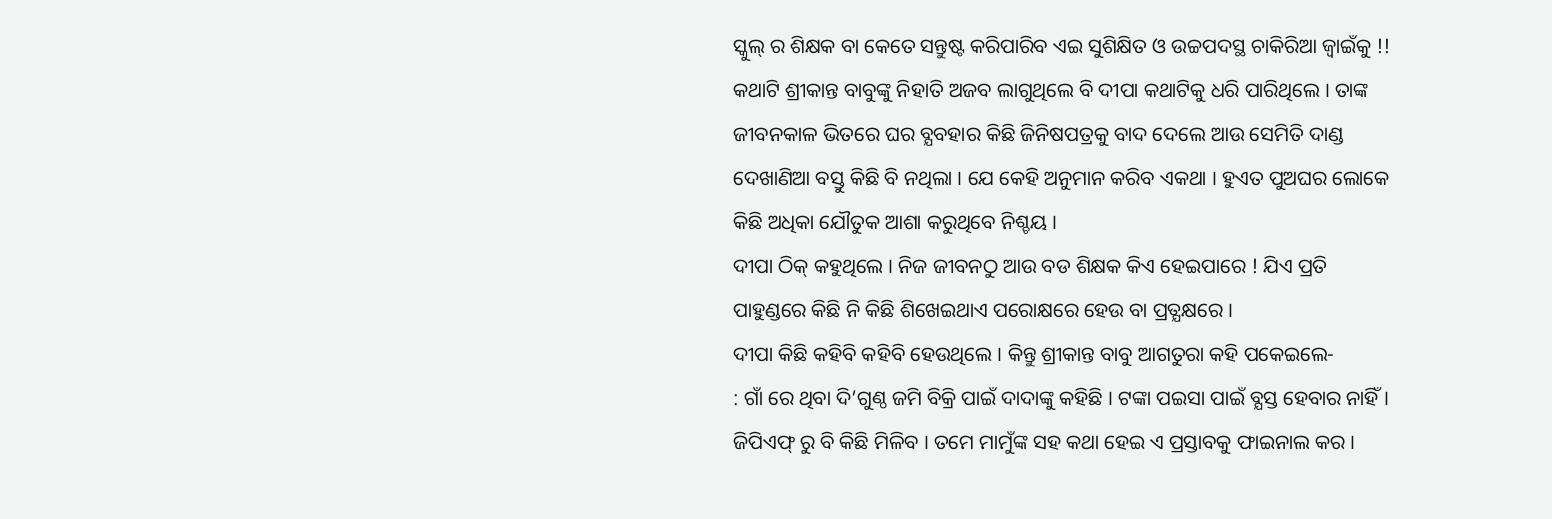ସ୍କୁଲ୍ ର ଶିକ୍ଷକ ବା କେତେ ସନ୍ତୁଷ୍ଟ କରିପାରିବ ଏଇ ସୁଶିକ୍ଷିତ ଓ ଉଚ୍ଚପଦସ୍ଥ ଚାକିରିଆ ଜ୍ବାଇଁକୁ !!
କଥାଟି ଶ୍ରୀକାନ୍ତ ବାବୁଙ୍କୁ ନିହାତି ଅଜବ ଲାଗୁଥିଲେ ବି ଦୀପା କଥାଟିକୁ ଧରି ପାରିଥିଲେ । ତାଙ୍କ ଜୀବନକାଳ ଭିତରେ ଘର ବ୍ଯବହାର କିଛି ଜିନିଷପତ୍ରକୁ ବାଦ ଦେଲେ ଆଉ ସେମିତି ଦାଣ୍ଡ ଦେଖାଣିଆ ବସ୍ତୁ କିଛି ବି ନଥିଲା । ଯେ କେହି ଅନୁମାନ କରିବ ଏକଥା । ହୁଏତ ପୁଅଘର ଲୋକେ କିଛି ଅଧିକା ଯୌତୁକ ଆଶା କରୁଥିବେ ନିଶ୍ଚୟ ।
ଦୀପା ଠିକ୍ କହୁଥିଲେ । ନିଜ ଜୀବନଠୁ ଆଉ ବଡ ଶିକ୍ଷକ କିଏ ହେଇପାରେ ! ଯିଏ ପ୍ରତି ପାହୁଣ୍ଡରେ କିଛି ନି କିଛି ଶିଖେଇଥାଏ ପରୋକ୍ଷରେ ହେଉ ବା ପ୍ରତ୍ଯକ୍ଷରେ ।
ଦୀପା କିଛି କହିବି କହିବି ହେଉଥିଲେ । କିନ୍ତୁ ଶ୍ରୀକାନ୍ତ ବାବୁ ଆଗତୁରା କହି ପକେଇଲେ-
: ଗାଁ ରେ ଥିବା ଦି’ଗୁଣ୍ଠ ଜମି ବିକ୍ରି ପାଇଁ ଦାଦାଙ୍କୁ କହିଛି । ଟଙ୍କା ପଇସା ପାଇଁ ବ୍ଯସ୍ତ ହେବାର ନାହିଁ । ଜିପିଏଫ୍ ରୁ ବି କିଛି ମିଳିବ । ତମେ ମାମୁଁଙ୍କ ସହ କଥା ହେଇ ଏ ପ୍ରସ୍ତାବକୁ ଫାଇନାଲ କର ।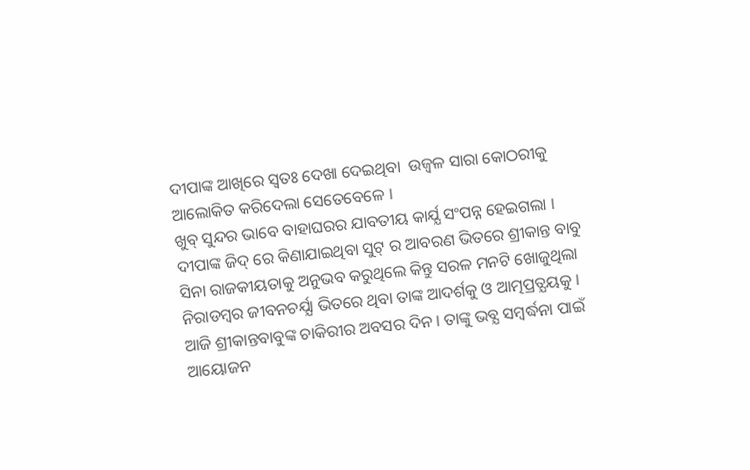ଦୀପାଙ୍କ ଆଖିରେ ସ୍ବତଃ ଦେଖା ଦେଇଥିବା  ଉଜ୍ବଳ ସାରା କୋଠରୀକୁ ଆଲୋକିତ କରିଦେଲା ସେତେବେଳେ ।
ଖୁବ୍ ସୁନ୍ଦର ଭାବେ ବାହାଘରର ଯାବତୀୟ କାର୍ଯ୍ଯ ସଂପନ୍ନ ହେଇଗଲା । ଦୀପାଙ୍କ ଜିଦ୍ ରେ କିଣାଯାଇଥିବା ସୁଟ୍ ର ଆବରଣ ଭିତରେ ଶ୍ରୀକାନ୍ତ ବାବୁ ସିନା ରାଜକୀୟତାକୁ ଅନୁଭବ କରୁଥିଲେ କିନ୍ତୁ ସରଳ ମନଟି ଖୋଜୁଥିଲା ନିରାଡମ୍ବର ଜୀବନଚର୍ଯ୍ଯା ଭିତରେ ଥିବା ତାଙ୍କ ଆଦର୍ଶକୁ ଓ ଆତ୍ମପ୍ରତ୍ଯୟକୁ ।
ଆଜି ଶ୍ରୀକାନ୍ତବାବୁଙ୍କ ଚାକିରୀର ଅବସର ଦିନ । ତାଙ୍କୁ ଭବ୍ଯ ସମ୍ବର୍ଦ୍ଧନା ପାଇଁ ଆୟୋଜନ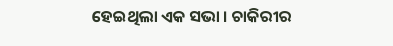ହେଇଥିଲା ଏକ ସଭା । ଚାକିରୀର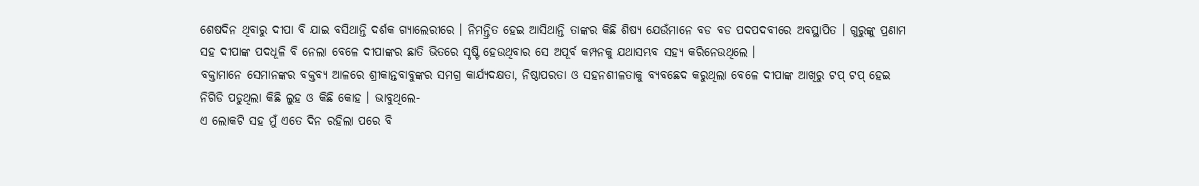ଶେଷଦିନ ଥିବାରୁ ଦୀପା ବି ଯାଇ ବସିଥାନ୍ତି ଦର୍ଶକ ଗ୍ଯାଲେରୀରେ । ନିମନ୍ତ୍ରିତ ହେଇ ଆସିଥାନ୍ତି ତାଙ୍କର କିଛି ଶିଷ୍ଯ ଯେଉଁମାନେ ବଡ ବଡ ପଦପଦବୀରେ ଅବସ୍ଥାପିତ । ଗୁରୁଙ୍କୁ ପ୍ରଣାମ ସହ ଦୀପାଙ୍କ ପଦଧୂଳି ବି ନେଲା ବେଳେ ଦୀପାଙ୍କର ଛାତି ଭିତରେ ସୃଷ୍ଟି ହେଉଥିବାର ସେ ଅପୂର୍ବ କମ୍ପନକୁ ଯଥାସମ୍ଭବ ସହ୍ଯ କରିନେଉଥିଲେ ।
ବକ୍ତାମାନେ ସେମାନଙ୍କର ବକ୍ତବ୍ଯ ଆଳରେ ଶ୍ରୀକାନ୍ତବାବୁଙ୍କର ସମଗ୍ର କାର୍ଯ୍ଯଦକ୍ଷତା, ନିଷ୍ଠାପରତା ଓ ସହନଶୀଳତାକୁ ବ୍ଯବଛେଦ କରୁଥିଲା ବେଳେ ଦୀପାଙ୍କ ଆଖିରୁ ଟପ୍ ଟପ୍ ହେଇ ନିଗିଡି ପଡୁଥିଲା କିଛି ଲୁହ ଓ କିଛି କୋହ । ଭାବୁଥିଲେ-
ଏ ଲୋକଟି ସହ ମୁଁ ଏତେ ଦିନ ରହିଲା ପରେ ବି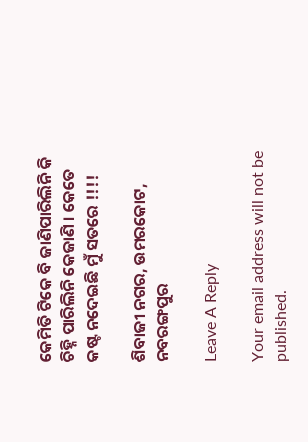କେମିତି ଟିକେ ବି ଜାଣିପାରିଲିନି କି ଚିହ୍ନି ପାରିଲିନି କେଜାଣି । କେତେ କଷ୍ଟ ନଦେଇଛି ମୁଁ ସତରେ !!!!

ଶିବାଜୀ ନଗର, ଉମରକୋଟ, ନବରଙ୍ଗପୁର

Leave A Reply

Your email address will not be published.